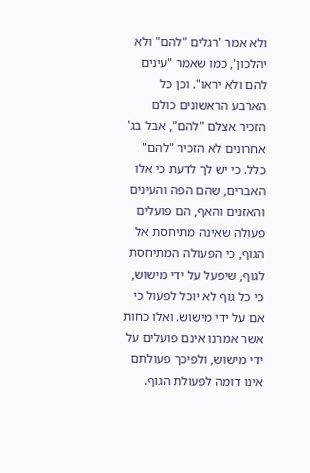ולא אמר 'רגלים "להם" ולא יהלכון', כמו שאמר "עינים להם ולא יראו". וכן כל הארבע הראשונים כולם הזכיר אצלם "להם", אבל בג' אחרונים לא הזכיר "להם" כלל. כי יש לך לדעת כי אלו האברים, שהם הפה והעינים והאזנים והאף, הם פועלים פעולה שאינה מתיחסת אל הגוף, כי הפעולה המתיחסת לגוף, שיפעל על ידי מישוש, כי כל גוף לא יוכל לפעול כי אם על ידי מישוש. ואלו כחות אשר אמרנו אינם פועלים על ידי מישוש, ולפיכך פעולתם אינו דומה לפעולת הגוף.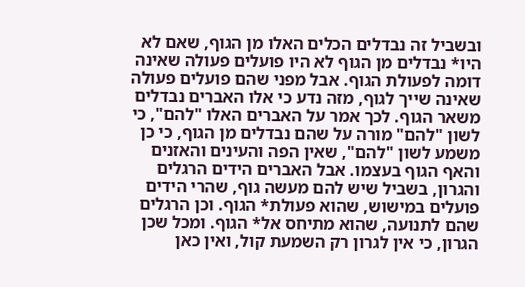ובשביל זה נבדלים הכלים האלו מן הגוף, שאם לא היו* נבדלים מן הגוף לא היו פועלים פעולה שאינה דומה לפעולת הגוף. אבל מפני שהם פועלים פעולה שאינה שייך לגוף, מזה נדע כי אלו האברים נבדלים משאר הגוף. לכך אמר על האברים האלו "להם", כי לשון "להם" מורה על שהם נבדלים מן הגוף, כי כן משמע לשון "להם", שאין הפה והעינים והאזנים והאף הגוף בעצמו. אבל האברים הידים הרגלים והגרון, בשביל שיש להם מעשה גוף, שהרי הידים פועלים במישוש, שהוא פעולת* הגוף. וכן הרגלים שהם לתנועה, שהוא מתיחס אל* הגוף. ומכל שכן הגרון, כי אין לגרון רק השמעת קול, ואין כאן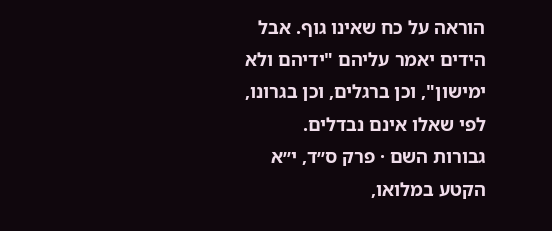הוראה על כח שאינו גוף. אבל הידים יאמר עליהם "ידיהם ולא ימישון", וכן ברגלים, וכן בגרונו, לפי שאלו אינם נבדלים.
גבורות השם · פרק ס״ד, י״א
הקטע במלואו,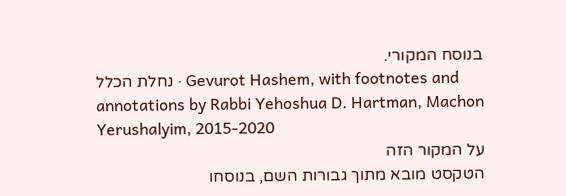בנוסח המקורי.
נחלת הכלל · Gevurot Hashem, with footnotes and annotations by Rabbi Yehoshua D. Hartman, Machon Yerushalyim, 2015-2020
על המקור הזה
הטקסט מובא מתוך גבורות השם, בנוסחו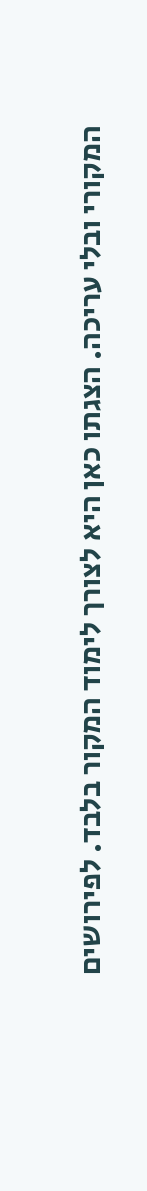המקורי ובלי עריכה. הצגתו כאן היא לצורך לימוד המקור בלבד. לפירושים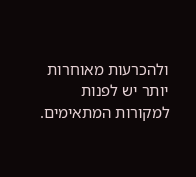ולהכרעות מאוחרות יותר יש לפנות למקורות המתאימים.